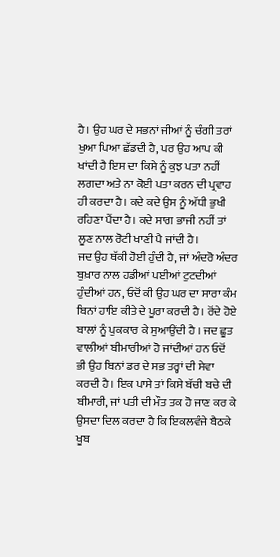ਹੈ। ਉਹ ਘਰ ਦੇ ਸਭਨਾਂ ਜੀਆਂ ਨੂੰ ਚੰਗੀ ਤਰਾਂ ਖੁਆ ਪਿਆ ਛੱਡਦੀ ਹੈ, ਪਰ ਉਹ ਆਪ ਕੀ ਖਾਂਦੀ ਹੈ ਇਸ ਦਾ ਕਿਸੇ ਨੂੰ ਕੁਝ ਪਤਾ ਨਹੀਂ ਲਗਦਾ ਅਤੇ ਨਾ ਕੋਈ ਪਤਾ ਕਰਨ ਦੀ ਪ੍ਰਵਾਹ ਹੀ ਕਰਦਾ ਹੈ। ਕਦੇ ਕਦੇ ਉਸ ਨੂੰ ਅੱਧੀ ਭੁਖੀ ਰਹਿਣਾ ਪੈਂਦਾ ਹੈ। ਕਦੇ ਸਾਗ ਭਾਜੀ ਨਹੀਂ ਤਾਂ ਲੂਣ ਨਾਲ ਰੋਟੀ ਖਾਣੀ ਪੈ ਜਾਂਦੀ ਹੈ।
ਜਦ ਉਹ ਥੱਕੀ ਹੋਈ ਹੁੰਦੀ ਹੈ, ਜਾਂ ਅੰਦਰੋ ਅੰਦਰ ਬੁਖ਼ਾਰ ਨਾਲ ਹਡੀਆਂ ਪਈਆਂ ਟੁਟਦੀਆਂ ਹੁੰਦੀਆਂ ਹਨ, ਓਦੋਂ ਕੀ ਉਹ ਘਰ ਦਾ ਸਾਰਾ ਕੰਮ ਬਿਨਾਂ ਹਾਇ ਕੀਤੇ ਦੇ ਪੂਰਾ ਕਰਦੀ ਹੈ। ਰੋਂਦੇ ਹੋਏ ਬਾਲਾਂ ਨੂੰ ਪੁਕਕਾਰ ਕੇ ਸੁਆਉਂਦੀ ਹੈ । ਜਦ ਛੂਤ ਵਾਲੀਆਂ ਬੀਮਾਰੀਆਂ ਹੋ ਜਾਂਦੀਆਂ ਹਨ ਓਦੋਂ ਭੀ ਉਹ ਬਿਨਾਂ ਡਰ ਦੇ ਸਭ ਤਰ੍ਹਾਂ ਦੀ ਸੇਵਾ ਕਰਦੀ ਹੈ। ਇਕ ਪਾਸੇ ਤਾਂ ਕਿਸੇ ਬੱਚੀ ਬਚੇ ਦੀ ਬੀਮਾਰੀ, ਜਾਂ ਪਤੀ ਦੀ ਮੌਤ ਤਕ ਹੋ ਜਾਣ ਕਰ ਕੇ ਉਸਦਾ ਦਿਲ ਕਰਦਾ ਹੈ ਕਿ ਇਕਲਵੰਜੇ ਬੈਠਕੇ ਖੂਬ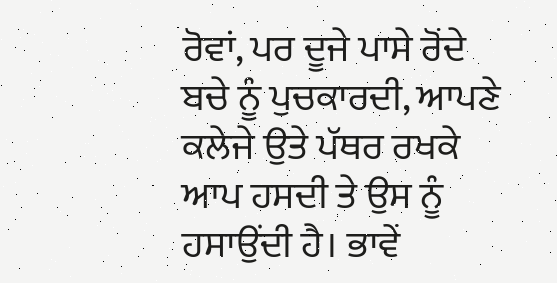ਰੋਵਾਂ, ਪਰ ਦੂਜੇ ਪਾਸੇ ਰੋਂਦੇ ਬਚੇ ਨੂੰ ਪੁਚਕਾਰਦੀ, ਆਪਣੇ ਕਲੇਜੇ ਉਤੇ ਪੱਥਰ ਰਖਕੇ ਆਪ ਹਸਦੀ ਤੇ ਉਸ ਨੂੰ ਹਸਾਉਂਦੀ ਹੈ। ਭਾਵੇਂ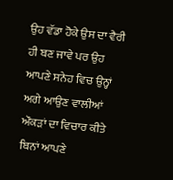ਉਹ ਵੱਡਾ ਹੋਕੇ ਉਸ ਦਾ ਵੈਰੀ ਹੀ ਬਣ ਜਾਵੇ ਪਰ ਉਹ ਆਪਣੇ ਸਨੇਹ ਵਿਚ ਉਨ੍ਹਾਂ ਅਗੇ ਆਉਣ ਵਾਲੀਆਂ ਔਕੜਾਂ ਦਾ ਵਿਚਾਰ ਕੀਤੇ ਬਿਨਾਂ ਆਪਣੇ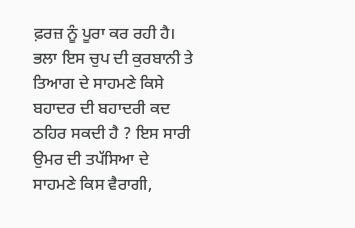ਫ਼ਰਜ਼ ਨੂੰ ਪੂਰਾ ਕਰ ਰਹੀ ਹੈ। ਭਲਾ ਇਸ ਚੁਪ ਦੀ ਕੁਰਬਾਨੀ ਤੇ ਤਿਆਗ ਦੇ ਸਾਹਮਣੇ ਕਿਸੇ ਬਹਾਦਰ ਦੀ ਬਹਾਦਰੀ ਕਦ ਠਹਿਰ ਸਕਦੀ ਹੈ ? ਇਸ ਸਾਰੀ ਉਮਰ ਦੀ ਤਪੱਸਿਆ ਦੇ ਸਾਹਮਣੇ ਕਿਸ ਵੈਰਾਗੀ,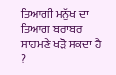ਤਿਆਗੀ ਮਨੁੱਖ ਦਾ ਤਿਆਗ ਬਰਾਬਰ ਸਾਹਮਣੇ ਖੜੋ ਸਕਦਾ ਹੈ ?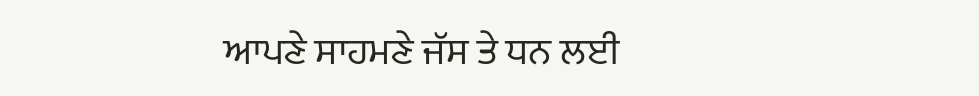ਆਪਣੇ ਸਾਹਮਣੇ ਜੱਸ ਤੇ ਧਨ ਲਈ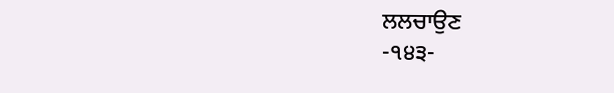ਲਲਚਾਉਣ
-੧੪੩-